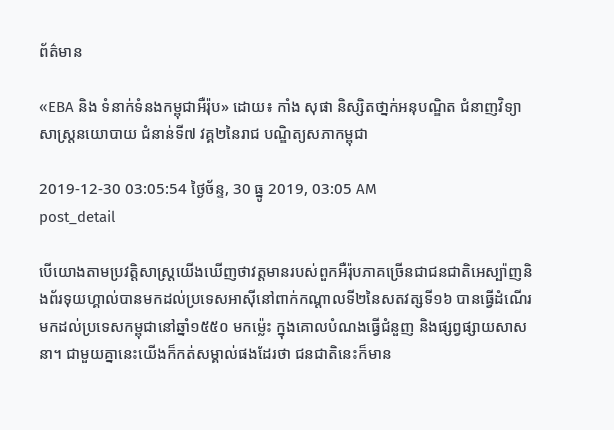ព័ត៌មាន

«EBA និង ទំនាក់ទំនងកម្ពុជាអឺរ៉ុប» ដោយ៖ កាំង សុផា និស្សិតថា្នក់អនុបណ្ឌិត ជំនាញវិទ្យាសាស្រ្តនយោបាយ ជំនាន់ទី៧ វគ្គ២នៃរាជ បណ្ឌិត្យសភាកម្ពុជា

2019-12-30 03:05:54 ថ្ងៃច័ន្ទ, 30 ធ្នូ 2019, 03:05 AM
post_detail

បើយោងតាមប្រវត្តិសាស្រ្តយើងឃើញថាវត្តមានរបស់ពួកអឺរ៉ុបភាគច្រើនជាជនជាតិអេស្ប៉ាញនិងព័រទុយហ្គាល់បានមកដល់ប្រទេសអាស៊ីនៅពាក់កណ្តាលទី២នៃសតវត្សទី១៦ បានធ្វើដំណើរមកដល់ប្រទេសកម្ពុជានៅឆ្នាំ១៥៥០ មកម្ល៉េះ ក្នុងគោលបំណងធ្វើជំនួញ និងផ្សព្វផ្សាយសាសនា។ ជាមួយគ្នានេះយើងក៏កត់សម្គាល់ផងដែរថា ជនជាតិនេះក៏មាន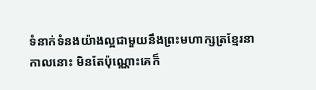ទំនាក់ទំនងយ៉ាងល្អជាមួយនឹងព្រះមហាក្សត្រខ្មែរនាកាលនោះ មិនតែប៉ុណ្ណោះគេក៏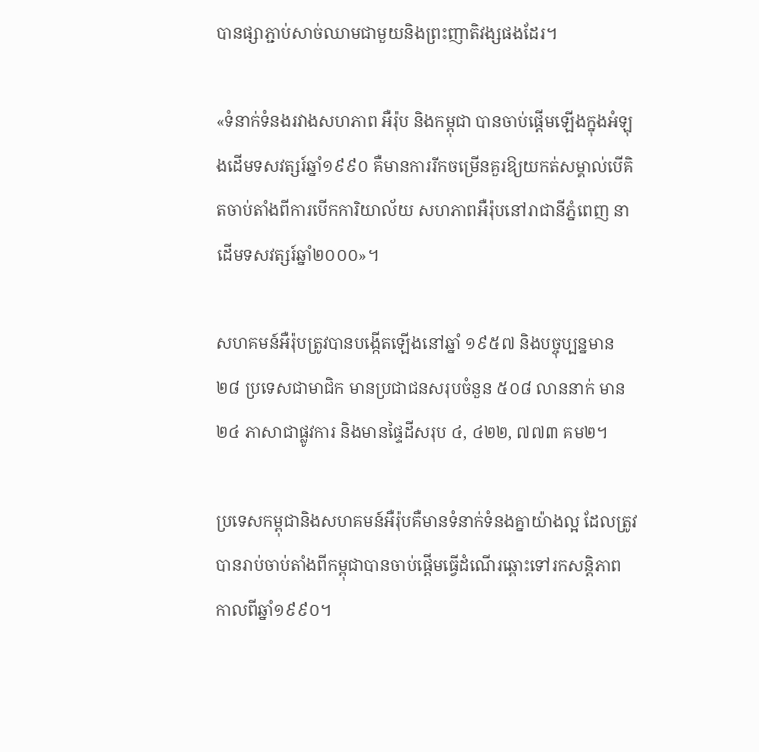បានផ្សាភ្ជាប់សាច់ឈាមជាមួយនិងព្រះញាតិវង្សផងដែរ។

«ទំនាក់ទំនងរវាងសហភាព អឺរ៉ុប និងកម្ពុជា បានចាប់ផ្តើមឡើងក្នុងអំឡុងដើមទសវត្សរ៍ឆ្នាំ១៩៩០ គឺមានការរីកចម្រើនគួរឱ្យយកត់សម្គាល់បើគិតចាប់តាំងពីការបើកការិយាល័យ សហភាពអឺរ៉ុបនៅរាជានីភ្នំពេញ នាដើមទសវត្សរ៍ឆ្នាំ២០០០»។

សហគមន៍អឺរ៉ុបត្រូវបានបង្កើតឡើងនៅឆ្នាំ ១៩៥៧ និងបច្ចុប្បន្នមាន ២៨ ប្រទេសជាមាជិក មានប្រជាជនសរុបចំនួន ៥០៨ លាននាក់ មាន ២៤ ភាសាជាផ្លូវការ និងមានផ្ទៃដីសរុប ៤, ៤២២, ៧៧៣ គម២។

ប្រទេសកម្ពុជានិងសហគមន៍អឺរ៉ុបគឺមានទំនាក់ទំនងគ្នាយ៉ាងល្អ ដែលត្រូវបានរាប់ចាប់តាំងពីកម្ពុជាបានចាប់ផ្តើមធ្វើដំណើរឆ្ពោះទៅរកសន្តិភាព កាលពីឆ្នាំ១៩៩០។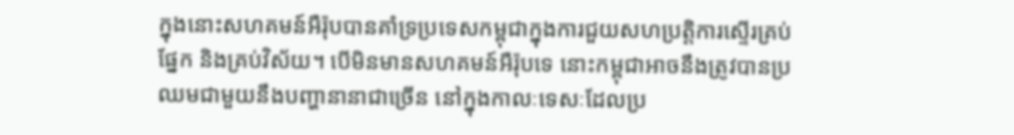ក្នុងនោះសហគមន៍អឺរ៉ុបបានគាំទ្រប្រទេសកម្ពុជាក្នុងការជួយសហប្រត្តិការស្ទើរគ្រប់ផ្នែក និងគ្រប់វិស័យ។ បើមិនមានសហគមន៍អឺរ៉ុបទេ នោះកម្ពុជាអាចនឹងត្រូវបានប្រឈមជាមួយនឹងបញ្ហានានាជាច្រើន នៅក្នុងកាលៈទេសៈដែលប្រ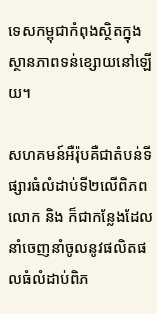ទេសកម្ពុជាកំពុងស្ថិតក្នុងស្ថានភាពទន់ខ្សោយនៅឡើយ។

សហគមន៍អឺរ៉ុបគឺជាតំបន់ទីផ្សារធំលំដាប់ទី២លើពិភពលោក និង ក៏ជាកន្លែងដែលនាំចេញនាំចូលនូវផលិតផលធំលំដាប់ពិភ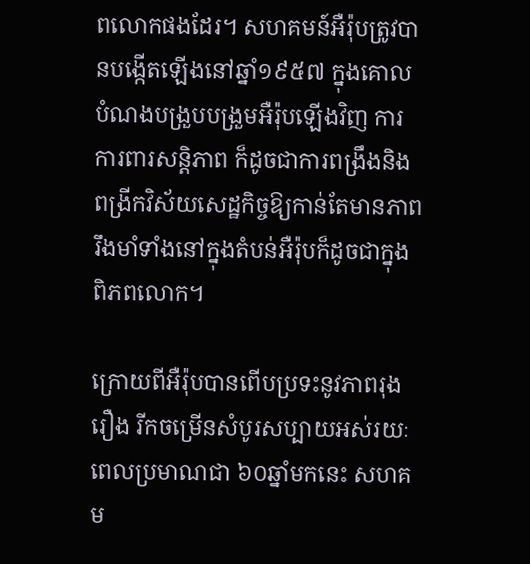ពលោកផងដែរ។ សហគមន៍អឺរ៉ុបត្រូវបានបង្កើតឡើងនៅឆ្នាំ១៩៥៧ ក្នុងគោលបំណងបង្រួបបង្រួមអឺរ៉ុបឡើងវិញ ការការពារសន្តិភាព ក៏ដូចជាការពង្រឹងនិងពង្រីកវិស័យសេដ្ឋកិច្ចឱ្យកាន់តែមានភាពរឹងមាំទាំងនៅក្នុងតំបន់អឺរ៉ុបក៏ដូចជាក្នុងពិភពលោក។

ក្រោយពីអឺរ៉ុបបានពើបប្រទះនូវភាពរុងរឿង រីកចម្រើនសំបូរសប្បាយអស់រយៈពេលប្រមាណជា ៦០ឆ្នាំមកនេះ សហគម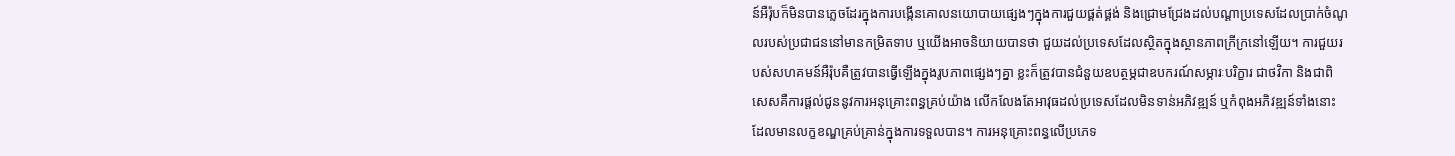ន៍អឺរ៉ុបក៏មិនបានភ្លេចដែរក្នុងការបង្កើនគោលនយោបាយផ្សេងៗក្នុងការជួយផ្គត់ផ្គង់ និងជ្រោមជ្រែងដល់បណ្តាប្រទេសដែលប្រាក់ចំណូលរបស់ប្រជាជននៅមានកម្រិតទាប ឬយើងអាចនិយាយបានថា ជួយដល់ប្រទេសដែលស្ថិតក្នុងស្ថានភាពក្រីក្រនៅឡើយ។ ការជួយរបស់សហគមន៍អឺរ៉ុបគឺត្រូវបានធ្វើឡើងក្នុងរូបភាពផ្សេងៗគ្នា ខ្លះក៏ត្រូវបានជំនួយឧបត្ថម្ភជាឧបករណ៍សម្ភារៈបរិក្ខារ ជាថវិកា និងជាពិសេសគឺការផ្តល់ជូននូវការអនុគ្រោះពន្ធគ្រប់យ៉ាង លើកលែងតែអាវុធដល់ប្រទេសដែលមិនទាន់អភិវឌ្ឍន៍ ឬកំពុងអភិវឌ្ឍន៍ទាំងនោះដែលមានលក្ខខណ្ឌគ្រប់គ្រាន់ក្នុងការទទួលបាន។ ការអនុគ្រោះពន្ធលើប្រភេទ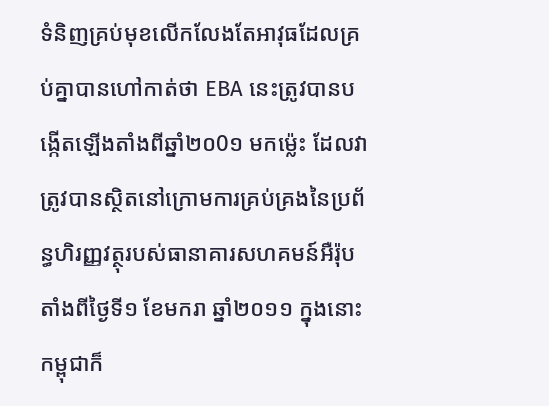ទំនិញគ្រប់មុខលើកលែងតែអាវុធដែលគ្រប់គ្នាបានហៅកាត់ថា EBA នេះត្រូវបានបង្កើតឡើងតាំងពីឆ្នាំ២០0១ មកម្ល៉េះ ដែលវាត្រូវបានស្ថិតនៅក្រោមការគ្រប់គ្រងនៃប្រព័ន្ធហិរញ្ញវត្ថុរបស់ធានាគារសហគមន៍អឺរ៉ុប តាំងពីថ្ងៃទី១ ខែមករា ឆ្នាំ២០១១ ក្នុងនោះកម្ពុជាក៏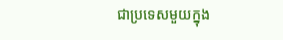ជាប្រទេសមួយក្នុង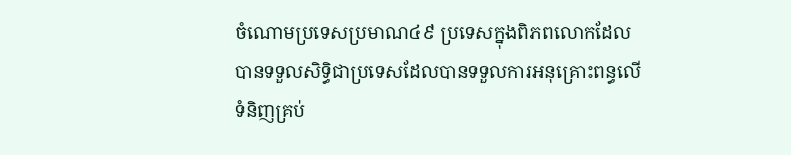ចំណោមប្រទេសប្រមាណ៤៩ ប្រទេសក្នុងពិភពលោកដែលបានទទួលសិទ្ធិជាប្រទេសដែលបានទទួលការអនុគ្រោះពន្ធលើទំនិញគ្រប់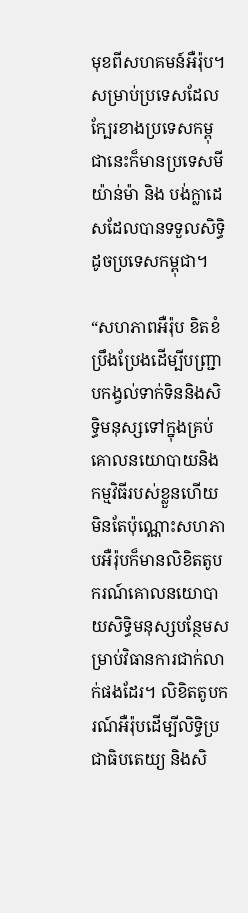មុខពីសហគមន៍អឺរ៉ុប។ សម្រាប់ប្រទេសដែលក្បែរខាងប្រទេសកម្ពុជានេះក៏មានប្រទេសមីយ៉ាន់ម៉ា និង បង់ក្លាដេសដែលបានទទួលសិទ្ធិដូចប្រទេសកម្ពុជា។

“សហភាពអឺរ៉ុប ខិតខំប្រឹងប្រែងដើម្បីបញ្ជ្រាបកង្វល់ទាក់ទិននិងសិទ្ធិមនុស្សទៅក្នុងគ្រប់គោលនយោបាយនិងកម្មវិធីរបស់ខ្លួនហើយមិនតែប៉ុណ្ណោះសហភាបអឺរ៉ុបក៏មានលិខិតតូបករណ៍គោលនយោបាយសិទ្ធិមនុស្សបន្ថែមសម្រាប់វិធានការជាក់លាក់ផងដែរ។ លិខិតតូបករណ៍អឺរ៉ុបដើម្បីលិទ្ធិប្រជាធិបតេយ្យ និងសិ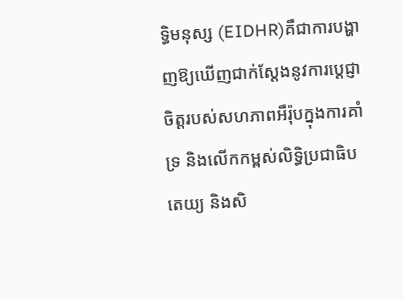ទ្ធិមនុស្ស (EIDHR)គឺជាការបង្ហាញឱ្យឃើញជាក់ស្តែងនូវការប្តេជ្ញាចិត្តរបស់សហភាពអឺរ៉ុបក្នុងការគាំទ្រ និងលើកកម្ពស់លិទ្ធិប្រជាធិបតេយ្យ និងសិ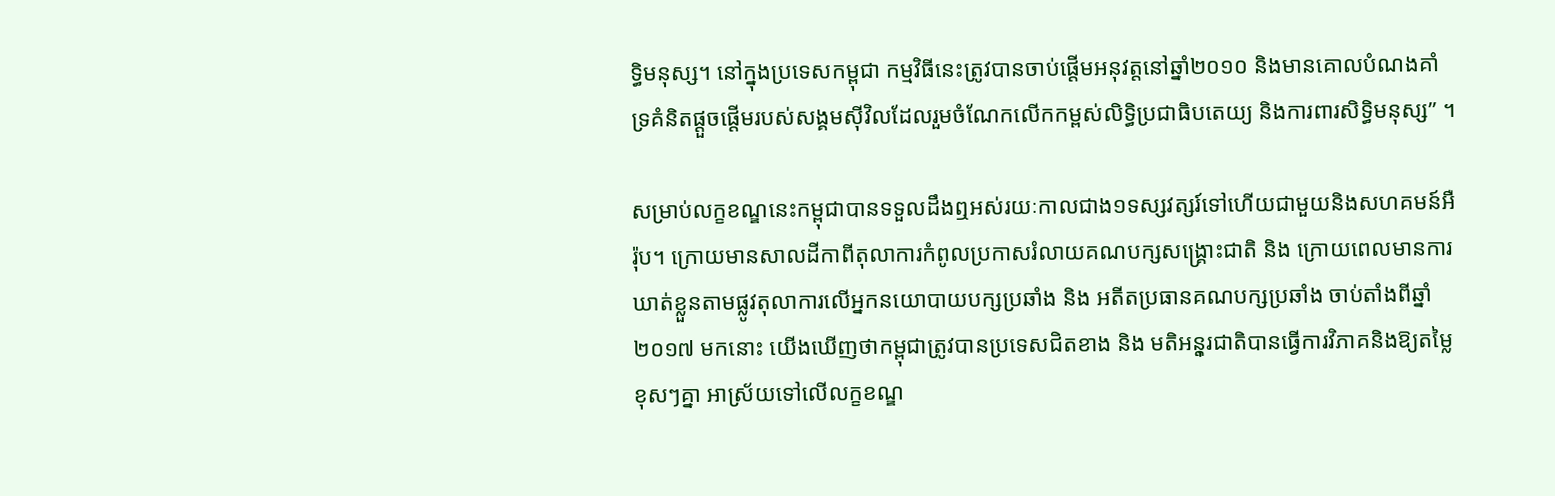ទ្ធិមនុស្ស។ នៅក្នុងប្រទេសកម្ពុជា កម្មវិធីនេះត្រូវបានចាប់ផ្តើមអនុវត្តនៅឆ្នាំ២០១០ និងមានគោលបំណងគាំទ្រគំនិតផ្តួចផ្តើមរបស់សង្គមស៊ីវិលដែលរួមចំណែកលើកកម្ពស់លិទ្ធិប្រជាធិបតេយ្យ និងការពារសិទ្ធិមនុស្ស” ។

សម្រាប់លក្ខខណ្ឌនេះកម្ពុជាបានទទួលដឹងឮអស់រយៈកាលជាង១ទស្សវត្សរ៍ទៅហើយជាមួយនិងសហគមន៍អឺរ៉ុប។ ក្រោយមានសាលដីកាពីតុលាការកំពូលប្រកាសរំលាយគណបក្សសង្គ្រោះជាតិ និង ក្រោយពេលមានការឃាត់ខ្លួនតាមផ្លូវតុលាការលើអ្នកនយោបាយបក្សប្រឆាំង និង អតីតប្រធានគណបក្សប្រឆាំង ចាប់តាំងពីឆ្នាំ២០១៧ មកនោះ យើងឃើញថាកម្ពុជាត្រូវបានប្រទេសជិតខាង និង មតិអនុ្តរជាតិបានធ្វើការវិភាគនិងឱ្យតម្លៃខុសៗគ្នា អាស្រ័យទៅលើលក្ខខណ្ឌ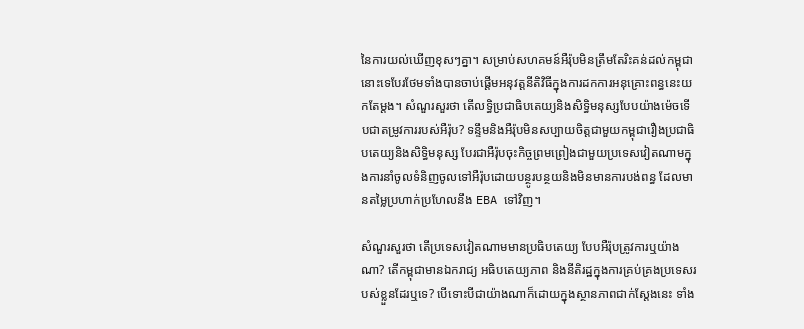នៃការយល់ឃើញខុសៗគ្នា។ សម្រាប់សហគមន៍អឺរ៉ុបមិនត្រឹមតែរិះគន់ដល់កម្ពុជានោះទេបែរថែមទាំងបានចាប់ផ្តើមអនុវត្តនីតិវិធីក្នុងការដកការអនុគ្រោះពន្ធនេះយកតែម្តង។ សំណួរសួរថា តើលទ្ធិប្រជាធិបតេយ្យនិងសិទ្ធិមនុស្សបែបយ៉ាងម៉េចទើបជាតម្រូវការរបស់អឺរ៉ុប? ទន្ទឹមនិងអឺរ៉ុបមិនសប្បាយចិត្តជាមួយកម្ពុជារឿងប្រជាធិបតេយ្យនិងសិទ្ធិមនុស្ស បែរជាអឺរ៉ុបចុះកិច្ចព្រមព្រៀងជាមួយប្រទេសវៀតណាមក្នុងការនាំចូលទំនិញចូលទៅអឺរ៉ុបដោយបន្ថូរបន្ថយនិងមិនមានការបង់ពន្ធ ដែលមានតម្លៃប្រហាក់ប្រហែលនឹង EBA ទៅវិញ។

សំណួរសួរថា តើប្រទេសវៀតណាមមានប្រធិបតេយ្យ បែបអឺរ៉ុបត្រូវការឬយ៉ាងណា? តើកម្ពុជាមានឯករាជ្យ អធិបតេយ្យភាព និងនីតិរដ្ឋក្នុងការគ្រប់គ្រងប្រទេសរបស់ខ្លួនដែរឬទេ? បើទោះបីជាយ៉ាងណាក៏ដោយក្នុងស្ថានភាពជាក់ស្តែងនេះ ទាំង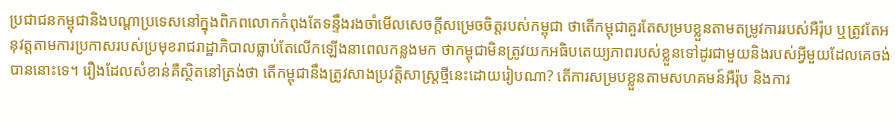ប្រជាជនកម្ពុជានិងបណ្តាប្រទេសនៅក្នុងពិភពលោកកំពុងតែទន្ទឹងរងចាំមើលសេចក្តីសម្រេចចិត្តរបស់កម្ពុជា ថាតើកម្ពុជាគួរតែសម្របខ្លួនតាមតម្រូវការរបស់អឺរ៉ុប ឬត្រូវតែអនុវត្តតាមការប្រកាសរបស់ប្រមុខរាជរាដ្ឋាភិបាលធ្លាប់តែលើកឡើងនាពេលកន្លងមក ថាកម្ពុជាមិនត្រូវយកអធិបតេយ្យភាពរបស់ខ្លួនទៅដូរជាមួយនិងរបស់អ្វីមួយដែលគេចង់បាននោះទេ។ រឿងដែលសំខាន់គឺស្ថិតនៅត្រង់ថា តើកម្ពុជានឹងត្រូវសាងប្រវត្តិសាស្រ្តថ្មីនេះដោយរៀបណា? តើការសម្របខ្លួនតាមសហគមន៍អឺរ៉ុប និងការ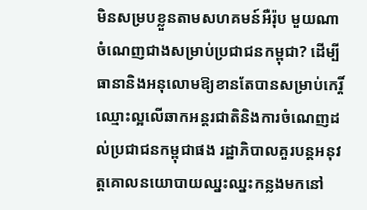មិនសម្របខ្លួនតាមសហគមន៍អឺរ៉ុប មួយណាចំណេញជាងសម្រាប់ប្រជាជនកម្ពុជា? ដើម្បីធានានិងអនុលោមឱ្យខានតែបានសម្រាប់កេរ្តិ៍ឈ្មោះល្អលើឆាកអន្តរជាតិនិងការចំណេញដល់ប្រជាជនកម្ពុជាផង រដ្ឋាភិបាលគួរបន្តអនុវត្តគោលនយោបាយឈ្នះឈ្នះកន្លងមកនៅ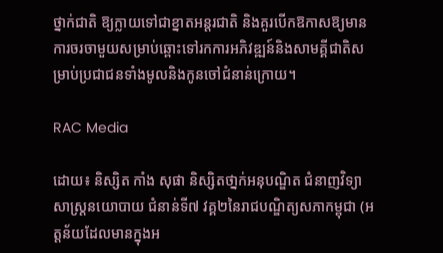ថ្នាក់ជាតិ ឱ្យក្លាយទៅជាខ្នាតអន្តរជាតិ និងគួរបើកឱកាសឱ្យមានការចរចាមួយសម្រាប់ឆ្ពោះទៅរកការអភិវឌ្ឍន៍និងសាមគ្គីជាតិសម្រាប់ប្រជាជនទាំងមូលនិងកូនចៅជំនាន់ក្រោយ។

RAC Media

ដោយ៖ និស្សិត កាំង សុផា និស្សិតថា្នក់អនុបណ្ឌិត ជំនាញវិទ្យាសាស្រ្តនយោបាយ ជំនាន់ទី៧ វគ្គ២នៃរាជបណ្ឌិត្យសភាកម្ពុជា (អត្តន័យដែលមានក្នុងអ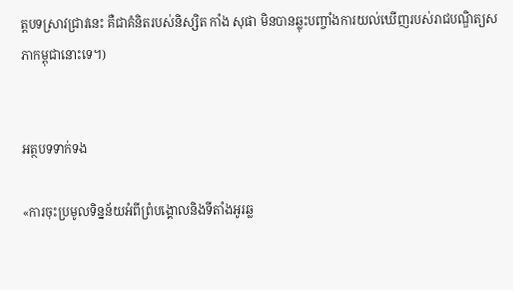ត្តបទស្រាវជ្រាវនេះ គឺជាគំនិតរបស់និស្សិត កាំង សុផា មិនបានឆ្លុះបញ្ចាំងការយល់ឃើញរបស់រាជបណ្ឌិត្យសភាកម្ពុជានោះទេ។)


អត្ថបទទាក់ទង

«ការចុះប្រមូលទិន្នន័យអំពីព្រំបង្គោលនិងទីតាំងអូរឆ្ល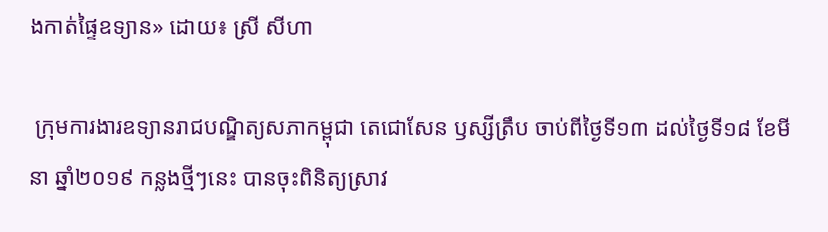ងកាត់ផ្ទៃឧទ្យាន» ដោយ៖ ស្រី សីហា

 ក្រុមការងារឧទ្យានរាជបណ្ឌិត្យសភាកម្ពុជា តេជោសែន ឫស្សីត្រឹប ចាប់ពីថ្ងៃទី១៣ ដល់ថ្ងៃទី១៨ ខែមីនា ឆ្នាំ២០១៩ កន្លងថ្មីៗនេះ បានចុះពិនិត្យស្រាវ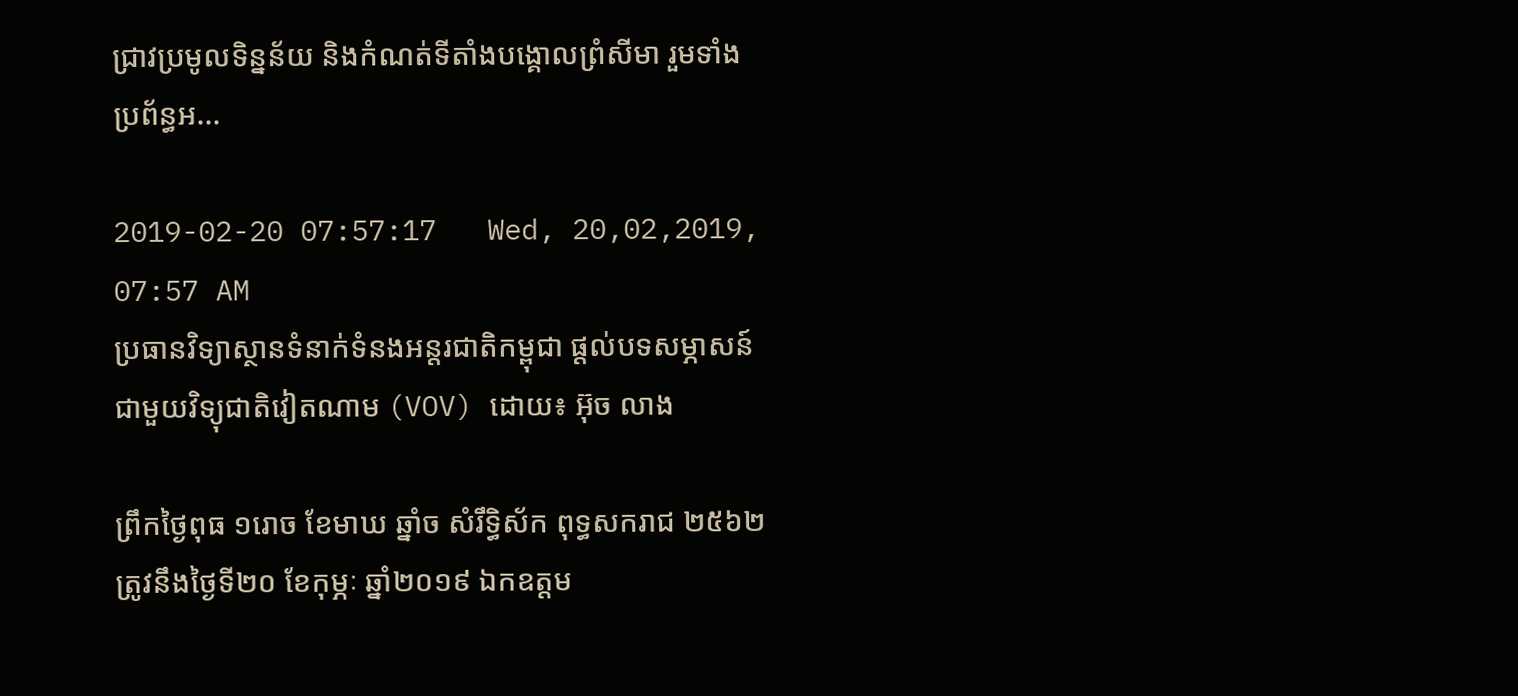ជ្រាវប្រមូលទិន្នន័យ និងកំណត់ទីតាំងបង្គោលព្រំសីមា រួមទាំងប្រព័ន្ធអ...

2019-02-20 07:57:17   Wed, 20,02,2019, 07:57 AM
ប្រធានវិទ្យាស្ថានទំនាក់ទំនងអន្តរជាតិកម្ពុជា ផ្តល់បទសម្ភាសន៍ជាមួយវិទ្យុជាតិវៀតណាម (VOV) ដោយ៖ អ៊ុច លាង

ព្រឹកថ្ងៃពុធ ១រោច ខែមាឃ ឆ្នាំច សំរឹទ្ធិស័ក ពុទ្ធសករាជ ២៥៦២ ត្រូវនឹងថ្ងៃទី២០ ខែកុម្ភៈ ឆ្នាំ២០១៩ ឯកឧត្តម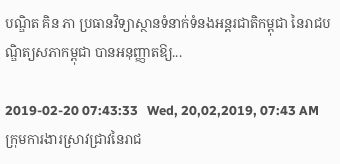បណ្ឌិត គិន ភា ប្រធានវិទ្យាស្ថានទំនាក់ទំនងអន្តរជាតិកម្ពុជា នៃរាជបណ្ឌិត្យសភាកម្ពុជា បានអនុញ្ញាតឱ្យ...

2019-02-20 07:43:33   Wed, 20,02,2019, 07:43 AM
ក្រុមការងារស្រាវជ្រាវនៃរាជ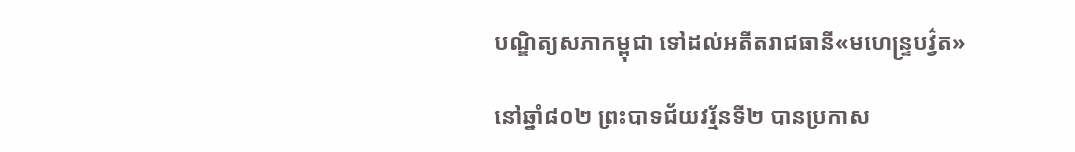បណ្ឌិត្យសភាកម្ពុជា ទៅដល់អតីតរាជធានី«មហេន្រ្ទបវ៌្វត»

នៅឆ្នាំ៨០២ ព្រះបាទជ័យវរ្ម័នទី២ បានប្រកាស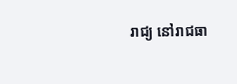រាជ្យ នៅរាជធា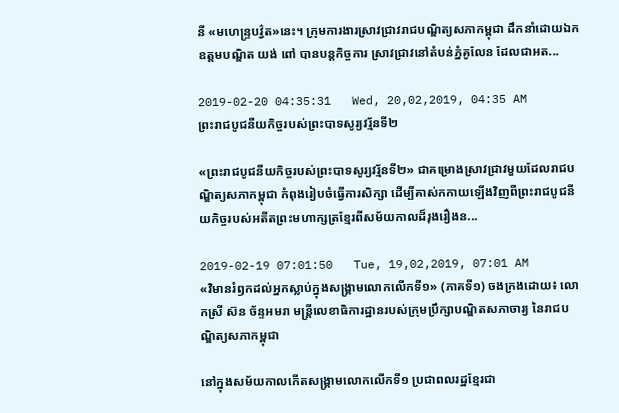នី «មហេន្ទ្របវ្វ៌ត»នេះ។ ក្រុមការងារស្រាវជ្រាវរាជបណ្ឌិត្យសភាកម្ពុជា ដឹកនាំដោយឯកឧត្តមបណ្ឌិត យង់ ពៅ បានបន្តកិច្ចការ ស្រាវជ្រាវនៅតំបន់ភ្នំគូលែន ដែលជាអត...

2019-02-20 04:35:31   Wed, 20,02,2019, 04:35 AM
ព្រះរាជបូជនីយកិច្ចរបស់ព្រះបាទសូរ្យវរ្ម័នទី២

«ព្រះរាជបូជនីយកិច្ចរបស់ព្រះបាទសូរ្យវរ្ម័នទី២» ជាគម្រោងស្រាវជ្រាវមួយដែលរាជបណ្ឌិត្យសភាកម្ពុជា កំពុងរៀបចំធ្វើការសិក្សា ដើម្បីគាស់កកាយឡើងវិញពីព្រះរាជបូជនីយកិច្ចរបស់អតីតព្រះមហាក្សត្រខ្មែរពីសម័យកាលដ៏រុងរឿងន...

2019-02-19 07:01:50   Tue, 19,02,2019, 07:01 AM
«វិមានរំឭកដល់អ្នកស្លាប់ក្នុងសង្គ្រាមលោកលើកទី១» (ភាគទី១) ចងក្រងដោយ៖ លោកស្រី ស៊ន ច័ន្ទអមរា មន្ត្រីលេខាធិការដ្ឋានរបស់ក្រុមប្រឹក្សាបណ្ឌិតសភាចារ្យ នៃរាជបណ្ឌិត្យសភាកម្ពុជា

នៅក្នុងសម័យកាលកើតសង្គ្រាមលោកលើកទី១ ប្រជាពលរដ្ឋខ្មែរជា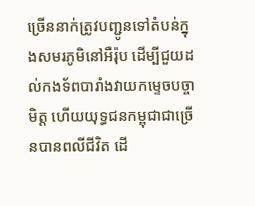ច្រើននាក់ត្រូវបញ្ជូនទៅតំបន់ក្នុងសមរភូមិនៅអឺរ៉ុប ដើម្បីជួយដល់កងទ័ពបារាំងវាយកម្ទេចបច្ចាមិត្ត ហើយយុទ្ធជនកម្ពុជាជាច្រើនបានពលីជីវិត ដើ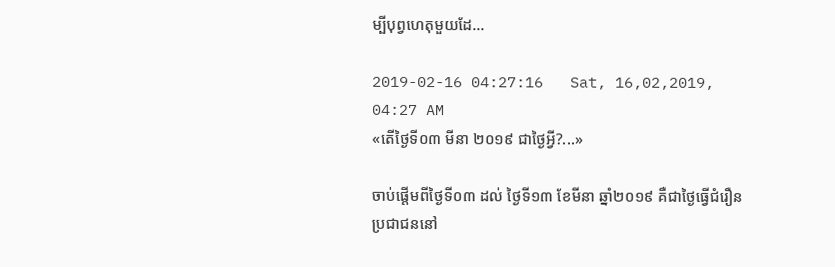ម្បីបុព្វហេតុមួយដែ...

2019-02-16 04:27:16   Sat, 16,02,2019, 04:27 AM
«តើថ្ងៃទី០៣ មីនា ២០១៩ ជាថ្ងៃអ្វី?...»

ចាប់ផ្តើមពីថ្ងៃទី០៣ ដល់ ថ្ងៃទី១៣ ខែមីនា ឆ្នាំ២០១៩ គឺជាថ្ងៃធ្វើជំរឿនប្រជាជននៅ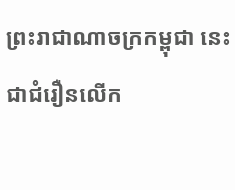ព្រះរាជាណាចក្រកម្ពុជា នេះជាជំរឿនលើក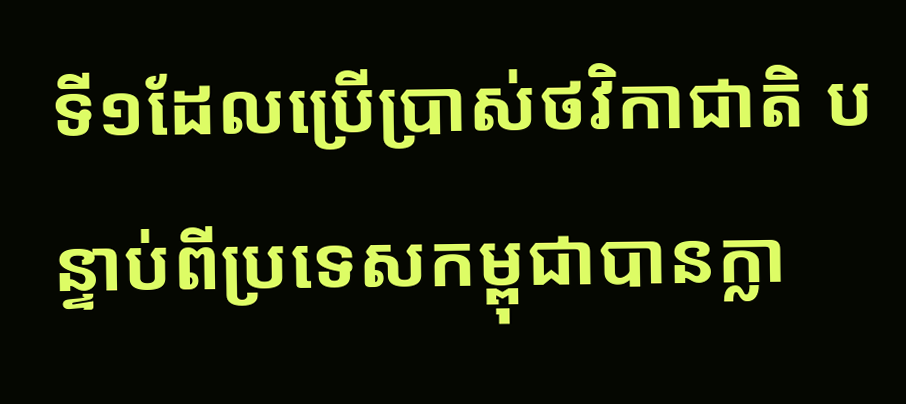ទី១ដែលប្រើប្រាស់ថវិកាជាតិ បន្ទាប់ពីប្រទេសកម្ពុជាបានក្លា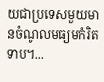យជាប្រទេសមួយមានចំណូលមធ្យមកំរិតទាប។...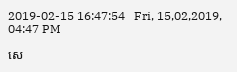2019-02-15 16:47:54   Fri, 15,02,2019, 04:47 PM

សេ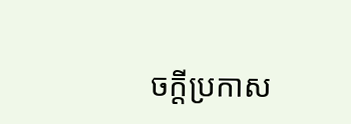ចក្តីប្រកាស